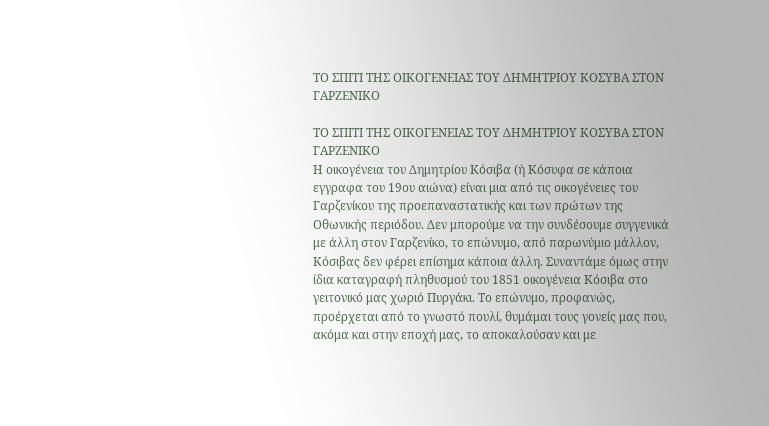ΤΟ ΣΠΙΤΙ ΤΗΣ ΟΙΚΟΓΕΝΕΙΑΣ ΤΟΥ ΔΗΜΗΤΡΙΟΥ ΚΟΣΥΒΑ ΣΤΟΝ ΓΑΡΖΕΝΙΚΟ

ΤΟ ΣΠΙΤΙ ΤΗΣ ΟΙΚΟΓΕΝΕΙΑΣ ΤΟΥ ΔΗΜΗΤΡΙΟΥ ΚΟΣΥΒΑ ΣΤΟΝ ΓΑΡΖΕΝΙΚΟ
Η οικογένεια του Δημητρίου Κόσιβα (ή Κόσυφα σε κάποια εγγραφα του 19ου αιώνα) είναι μια από τις οικογένειες του Γαρζενίκου της προεπαναστατικής και των πρώτων της Οθωνικής περιόδου. Δεν μπορούμε να την συνδέσουμε συγγενικά με άλλη στον Γαρζενίκο, το επώνυμο, από παρωνύμιο μάλλον, Κόσιβας δεν φέρει επίσημα κάποια άλλη. Συναντάμε όμως στην ίδια καταγραφή πληθυσμού του 1851 οικογένεια Κόσιβα στο γειτονικό μας χωριό Πυργάκι. Το επώνυμο, προφανώς, προέρχεται από το γνωστό πουλί, θυμάμαι τους γονείς μας που, ακόμα και στην εποχή μας, το αποκαλούσαν και με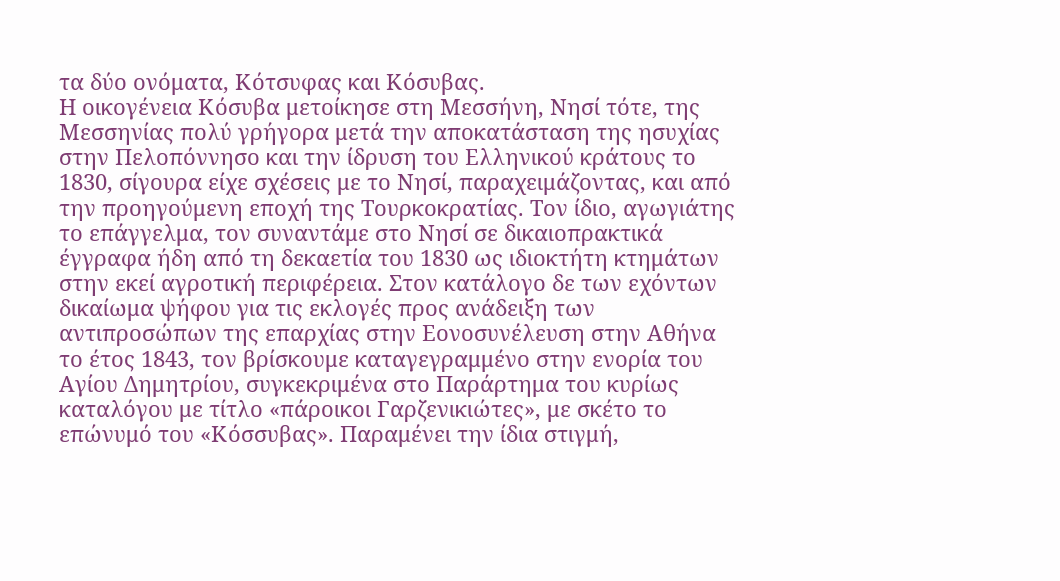τα δύο ονόματα, Κότσυφας και Κόσυβας.
Η οικογένεια Κόσυβα μετοίκησε στη Μεσσήνη, Νησί τότε, της Μεσσηνίας πολύ γρήγορα μετά την αποκατάσταση της ησυχίας στην Πελοπόννησο και την ίδρυση του Ελληνικού κράτους το 1830, σίγουρα είχε σχέσεις με το Νησί, παραχειμάζοντας, και από την προηγούμενη εποχή της Τουρκοκρατίας. Τον ίδιο, αγωγιάτης το επάγγελμα, τον συναντάμε στο Νησί σε δικαιοπρακτικά έγγραφα ήδη από τη δεκαετία του 1830 ως ιδιοκτήτη κτημάτων στην εκεί αγροτική περιφέρεια. Στον κατάλογο δε των εχόντων δικαίωμα ψήφου για τις εκλογές προς ανάδειξη των αντιπροσώπων της επαρχίας στην Εονοσυνέλευση στην Αθήνα το έτος 1843, τον βρίσκουμε καταγεγραμμένο στην ενορία του Αγίου Δημητρίου, συγκεκριμένα στο Παράρτημα του κυρίως καταλόγου με τίτλο «πάροικοι Γαρζενικιώτες», με σκέτο το επώνυμό του «Κόσσυβας». Παραμένει την ίδια στιγμή,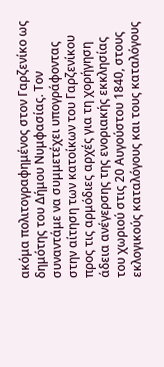ακόμα πολιτογραφημένος στον Γαρζενίκο ως δημότης του Δήμου Νυμφασίας. Τον συναντάμε να συμμετέχει υπογράφοντας στην αίτηση των κατοίκων του Γαρζενίκου προς τις αρμόδιες αρχές για τη χορήγηση άδεια ανέγερσης της ενοριακής εκκλησίας του χωριού στις 20 Αυγούστου 1840, στους εκλογικούς καταλόγους και τους καταλόγους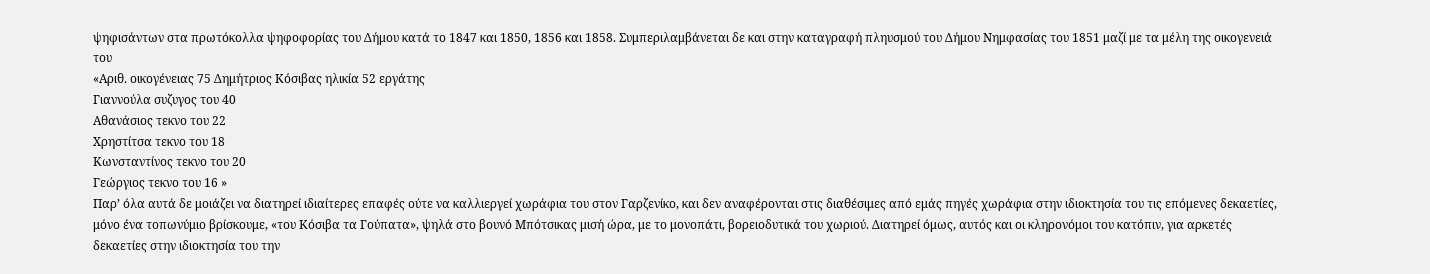ψηφισάντων στα πρωτόκολλα ψηφοφορίας του Δήμου κατά το 1847 και 1850, 1856 και 1858. Συμπεριλαμβάνεται δε και στην καταγραφή πληυσμού του Δήμου Νημφασίας του 1851 μαζί με τα μέλη της οικογενειά του
«Αριθ. οικογένειας 75 Δημήτριος Κόσιβας ηλικία 52 εργάτης
Γιαννούλα συζυγος του 40
Αθανάσιος τεκνο του 22
Χρηστίτσα τεκνο του 18
Κωνσταντίνος τεκνο του 20
Γεώργιος τεκνο του 16 »
Παρ’ όλα αυτά δε μοιάζει να διατηρεί ιδιαίτερες επαφές ούτε να καλλιεργεί χωράφια του στον Γαρζενίκο, και δεν αναφέρονται στις διαθέσιμες από εμάς πηγές χωράφια στην ιδιοκτησία του τις επόμενες δεκαετίες, μόνο ένα τοπωνύμιο βρίσκουμε, «του Κόσιβα τα Γούπατα», ψηλά στο βουνό Μπότσικας μισή ώρα, με το μονοπάτι, βορειοδυτικά του χωριού. Διατηρεί όμως, αυτός και οι κληρονόμοι του κατόπιν, για αρκετές δεκαετίες στην ιδιοκτησία του την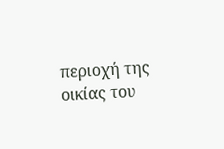περιοχή της οικίας του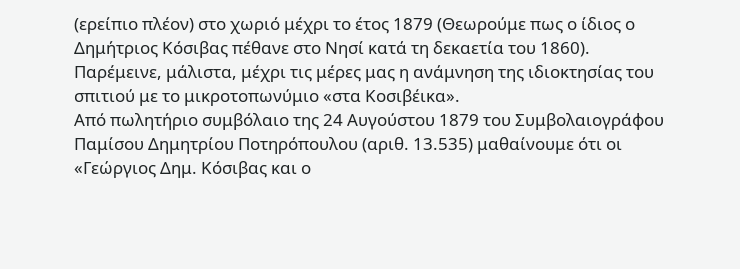(ερείπιο πλέον) στο χωριό μέχρι το έτος 1879 (Θεωρούμε πως ο ίδιος ο Δημήτριος Κόσιβας πέθανε στο Νησί κατά τη δεκαετία του 1860). Παρέμεινε, μάλιστα, μέχρι τις μέρες μας η ανάμνηση της ιδιοκτησίας του σπιτιού με το μικροτοπωνύμιο «στα Κοσιβέικα».
Από πωλητήριο συμβόλαιο της 24 Αυγούστου 1879 του Συμβολαιογράφου Παμίσου Δημητρίου Ποτηρόπουλου (αριθ. 13.535) μαθαίνουμε ότι οι «Γεώργιος Δημ. Κόσιβας και ο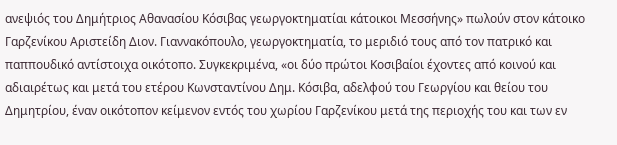ανεψιός του Δημήτριος Αθανασίου Κόσιβας γεωργοκτηματίαι κάτοικοι Μεσσήνης» πωλούν στον κάτοικο Γαρζενίκου Αριστείδη Διον. Γιαννακόπουλο, γεωργοκτηματία, το μεριδιό τους από τον πατρικό και παππουδικό αντίστοιχα οικότοπο. Συγκεκριμένα, «οι δύο πρώτοι Κοσιβαίοι έχοντες από κοινού και αδιαιρέτως και μετά του ετέρου Κωνσταντίνου Δημ. Κόσιβα, αδελφού του Γεωργίου και θείου του Δημητρίου, έναν οικότοπον κείμενον εντός του χωρίου Γαρζενίκου μετά της περιοχής του και των εν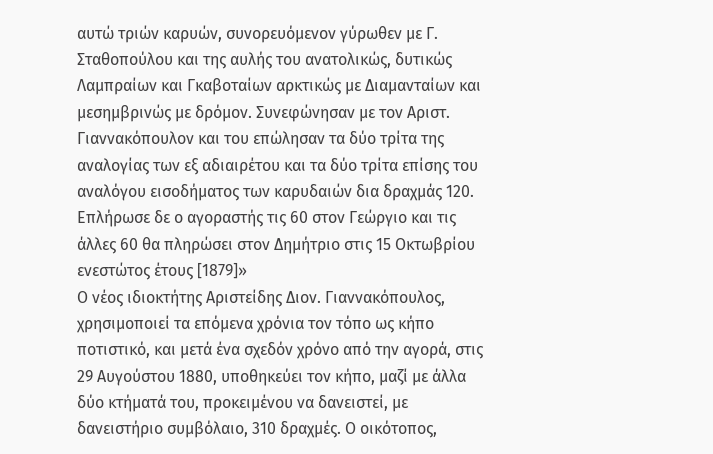αυτώ τριών καρυών, συνορευόμενον γύρωθεν με Γ. Σταθοπούλου και της αυλής του ανατολικώς, δυτικώς Λαμπραίων και Γκαβοταίων αρκτικώς με Διαμανταίων και μεσημβρινώς με δρόμον. Συνεφώνησαν με τον Αριστ. Γιαννακόπουλον και του επώλησαν τα δύο τρίτα της αναλογίας των εξ αδιαιρέτου και τα δύο τρίτα επίσης του αναλόγου εισοδήματος των καρυδαιών δια δραχμάς 120. Επλήρωσε δε ο αγοραστής τις 60 στον Γεώργιο και τις άλλες 60 θα πληρώσει στον Δημήτριο στις 15 Οκτωβρίου ενεστώτος έτους [1879]»
Ο νέος ιδιοκτήτης Αριστείδης Διον. Γιαννακόπουλος, χρησιμοποιεί τα επόμενα χρόνια τον τόπο ως κήπο ποτιστικό, και μετά ένα σχεδόν χρόνο από την αγορά, στις 29 Αυγούστου 1880, υποθηκεύει τον κήπο, μαζί με άλλα δύο κτήματά του, προκειμένου να δανειστεί, με δανειστήριο συμβόλαιο, 310 δραχμές. Ο οικότοπος,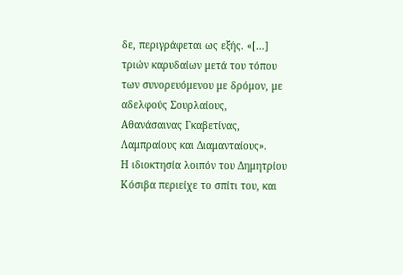δε, περιγράφεται ως εξής. «[…] τριών καρυδαίων μετά του τόπου των συνορευόμενου με δρόμον, με αδελφούς Σουρλαίους, Αθανάσαινας Γκαβετίνας, Λαμπραίους και Διαμανταίους».
Η ιδιοκτησία λοιπόν του Δημητρίου Κόσιβα περιείχε το σπίτι του, και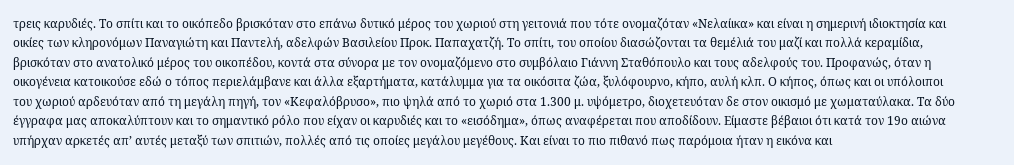τρεις καρυδιές. Το σπίτι και το οικόπεδο βρισκόταν στο επάνω δυτικό μέρος του χωριού στη γειτονιά που τότε ονομαζόταν «Νελαίικα» και είναι η σημερινή ιδιοκτησία και οικίες των κληρονόμων Παναγιώτη και Παντελή, αδελφών Βασιλείου Προκ. Παπαχατζή. Το σπίτι, του οποίου διασώζονται τα θεμέλιά του μαζί και πολλά κεραμίδια, βρισκόταν στο ανατολικό μέρος του οικοπέδου, κοντά στα σύνορα με τον ονομαζόμενο στο συμβόλαιο Γιάννη Σταθόπουλο και τους αδελφούς του. Προφανώς, όταν η οικογένεια κατοικούσε εδώ ο τόπος περιελάμβανε και άλλα εξαρτήματα, κατάλυμμα για τα οικόσιτα ζώα, ξυλόφουρνο, κήπο, αυλή κλπ. Ο κήπος, όπως και οι υπόλοιποι του χωριού αρδευόταν από τη μεγάλη πηγή, τον «Κεφαλόβρυσο», πιο ψηλά από το χωριό στα 1.300 μ. υψόμετρο, διοχετευόταν δε στον οικισμό με χωματαύλακα. Τα δύο έγγραφα μας αποκαλύπτουν και το σημαντικό ρόλο που είχαν οι καρυδιές και το «εισόδημα», όπως αναφέρεται που αποδίδουν. Είμαστε βέβαιοι ότι κατά τον 19ο αιώνα υπήρχαν αρκετές απ’ αυτές μεταξύ των σπιτιών, πολλές από τις οποίες μεγάλου μεγέθους. Και είναι το πιο πιθανό πως παρόμοια ήταν η εικόνα και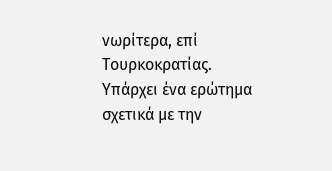νωρίτερα, επί Τουρκοκρατίας. Υπάρχει ένα ερώτημα σχετικά με την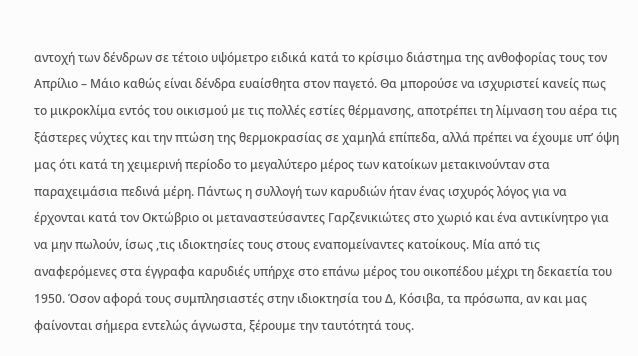αντοχή των δένδρων σε τέτοιο υψόμετρο ειδικά κατά το κρίσιμο διάστημα της ανθοφορίας τους τον Απρίλιο – Μάιο καθώς είναι δένδρα ευαίσθητα στον παγετό. Θα μπορούσε να ισχυριστεί κανείς πως το μικροκλίμα εντός του οικισμού με τις πολλές εστίες θέρμανσης, αποτρέπει τη λίμναση του αέρα τις ξάστερες νύχτες και την πτώση της θερμοκρασίας σε χαμηλά επίπεδα, αλλά πρέπει να έχουμε υπ’ όψη μας ότι κατά τη χειμερινή περίοδο το μεγαλύτερο μέρος των κατοίκων μετακινούνταν στα παραχειμάσια πεδινά μέρη. Πάντως η συλλογή των καρυδιών ήταν ένας ισχυρός λόγος για να έρχονται κατά τον Οκτώβριο οι μεταναστεύσαντες Γαρζενικιώτες στο χωριό και ένα αντικίνητρο για να μην πωλούν, ίσως ,τις ιδιοκτησίες τους στους εναπομείναντες κατοίκους. Μία από τις αναφερόμενες στα έγγραφα καρυδιές υπήρχε στο επάνω μέρος του οικοπέδου μέχρι τη δεκαετία του 1950. Όσον αφορά τους συμπλησιαστές στην ιδιοκτησία του Δ, Κόσιβα, τα πρόσωπα, αν και μας φαίνονται σήμερα εντελώς άγνωστα, ξέρουμε την ταυτότητά τους.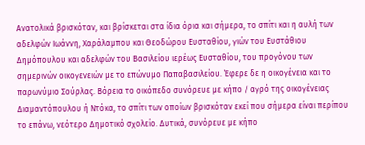Ανατολικά βρισκόταν, και βρίσκεται στα ίδια όρια και σήμερα, το σπίτι και η αυλή των αδελφών Ιωάννη, Χαράλαμπου και Θεοδώρου Ευσταθίου, γιών του Ευστάθιου Δημόπουλου και αδελφών του Βασιλείου ιερέως Ευσταθίου, του προγόνου των σημερινών οικογενειών με το επώνυμο Παπαβασιλείου. Έφερε δε η οικογένεια και το παρωνύμιο Σούρλας. Βόρεια το οικόπεδο συνόρευε με κήπο / αγρό της οικογένειας Διαμαντόπουλου ή Ντόκα, το σπίτι των οποίων βρισκόταν εκεί που σήμερα είναι περίπου το επάνω, νεότερο Δημοτικό σχολείο. Δυτικά, συνόρευε με κήπο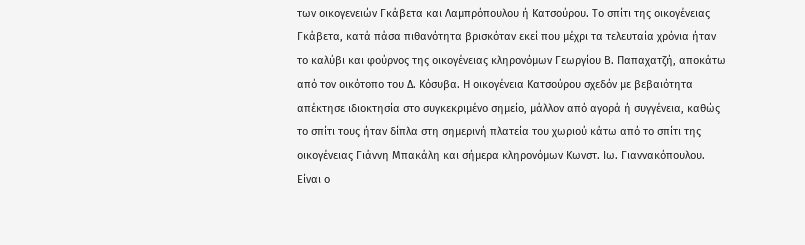των οικογενειών Γκάβετα και Λαμπρόπουλου ή Κατσούρου. Το σπίτι της οικογένειας Γκάβετα, κατά πάσα πιθανότητα βρισκόταν εκεί που μέχρι τα τελευταία χρόνια ήταν το καλύβι και φούρνος της οικογένειας κληρονόμων Γεωργίου Β. Παπαχατζή, αποκάτω από τον οικότοπο του Δ. Κόσυβα. Η οικογένεια Κατσούρου σχεδόν με βεβαιότητα απέκτησε ιδιοκτησία στο συγκεκριμένο σημείο, μάλλον από αγορά ή συγγένεια, καθώς το σπίτι τους ήταν δίπλα στη σημερινή πλατεία του χωριού κάτω από το σπίτι της οικογένειας Γιάννη Μπακάλη και σήμερα κληρονόμων Κωνστ. Ιω. Γιαννακόπουλου. Είναι ο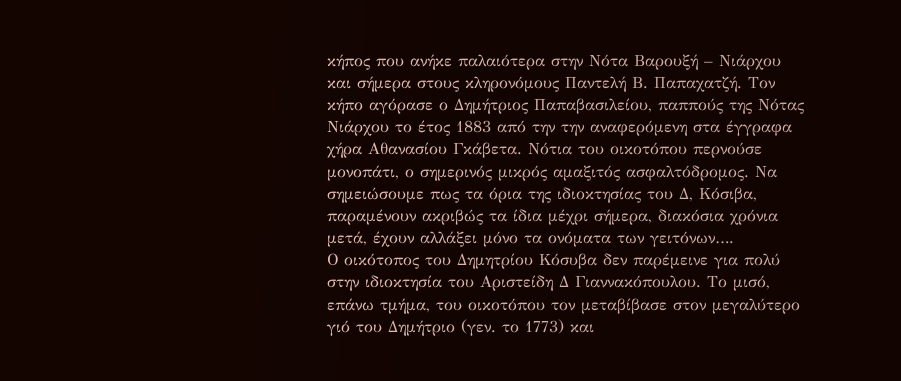κήπος που ανήκε παλαιότερα στην Νότα Βαρουξή – Νιάρχου και σήμερα στους κληρονόμους Παντελή Β. Παπαχατζή. Τον κήπο αγόρασε ο Δημήτριος Παπαβασιλείου, παππούς της Νότας Νιάρχου το έτος 1883 από την την αναφερόμενη στα έγγραφα χήρα Αθανασίου Γκάβετα. Νότια του οικοτόπου περνούσε μονοπάτι, ο σημερινός μικρός αμαξιτός ασφαλτόδρομος. Να σημειώσουμε πως τα όρια της ιδιοκτησίας του Δ, Κόσιβα, παραμένουν ακριβώς τα ίδια μέχρι σήμερα, διακόσια χρόνια μετά, έχουν αλλάξει μόνο τα ονόματα των γειτόνων….
Ο οικότοπος του Δημητρίου Κόσυβα δεν παρέμεινε για πολύ στην ιδιοκτησία του Αριστείδη Δ Γιαννακόπουλου. Το μισό, επάνω τμήμα, του οικοτόπου τον μεταβίβασε στον μεγαλύτερο γιό του Δημήτριο (γεν. το 1773) και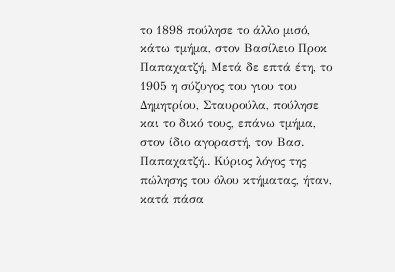το 1898 πούλησε το άλλο μισό, κάτω τμήμα, στον Βασίλειο Προκ Παπαχατζή, Μετά δε επτά έτη, το 1905 η σύζυγος του γιου του Δημητρίου, Σταυρούλα, πούλησε και το δικό τους, επάνω τμήμα, στον ίδιο αγοραστή, τον Βασ. Παπαχατζή.. Κύριος λόγος της πώλησης του όλου κτήματας, ήταν, κατά πάσα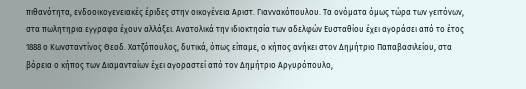πιθανότητα, ενδοοικογενειακές έριδες στην οικογένεια Αριστ. Γιαννακόπουλου. Τα ονόματα όμως τώρα των γειτόνων, στα πωλητηρια εγγραφα έχουν αλλάξει. Ανατολικά την ιδιοκτησία των αδελφών Ευσταθίου έχει αγοράσει από το έτος 1888 ο Κωνσταντίνος Θεοδ. Χατζόπουλος, δυτικά, όπως είπαμε, ο κήπος ανήκει στον Δημήτριο Παπαβασιλείου, στα βόρεια ο κήπος των Διαμανταίων έχει αγοραστεί από τον Δημήτριο Αργυρόπουλο,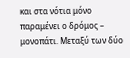και στα νότια μόνο παραμένει ο δρόμος – μονοπάτι. Μεταξύ των δύο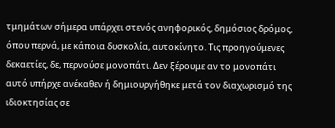τμημάτων σήμερα υπάρχει στενός ανηφορικός, δημόσιος δρόμος, όπου περνά, με κάποια δυσκολία, αυτοκίνητο. Τις προηγούμενες δεκαετίες, δε, περνούσε μονοπάτι. Δεν ξέρουμε αν το μονοπάτι αυτό υπήρχε ανέκαθεν ή δημιουργήθηκε μετά τον διαχωρισμό της ιδιοκτησίας σε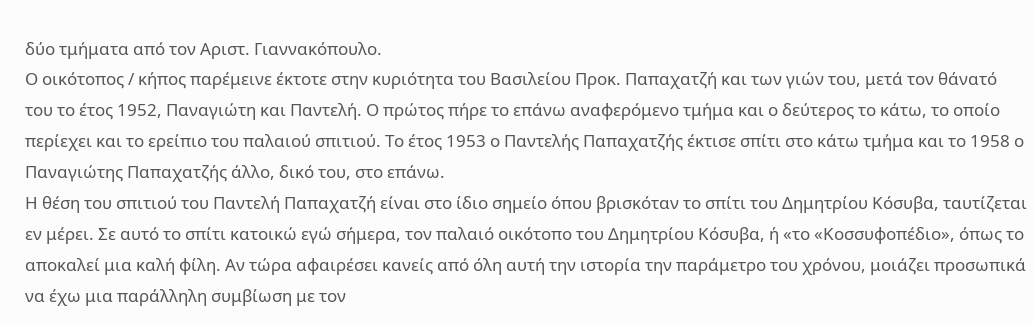δύο τμήματα από τον Αριστ. Γιαννακόπουλο.
Ο οικότοπος / κήπος παρέμεινε έκτοτε στην κυριότητα του Βασιλείου Προκ. Παπαχατζή και των γιών του, μετά τον θάνατό του το έτος 1952, Παναγιώτη και Παντελή. Ο πρώτος πήρε το επάνω αναφερόμενο τμήμα και ο δεύτερος το κάτω, το οποίο περίεχει και το ερείπιο του παλαιού σπιτιού. Το έτος 1953 ο Παντελής Παπαχατζής έκτισε σπίτι στο κάτω τμήμα και το 1958 ο Παναγιώτης Παπαχατζής άλλο, δικό του, στο επάνω.
Η θέση του σπιτιού του Παντελή Παπαχατζή είναι στο ίδιο σημείο όπου βρισκόταν το σπίτι του Δημητρίου Κόσυβα, ταυτίζεται εν μέρει. Σε αυτό το σπίτι κατοικώ εγώ σήμερα, τον παλαιό οικότοπο του Δημητρίου Κόσυβα, ή «το «Κοσσυφοπέδιο», όπως το αποκαλεί μια καλή φίλη. Αν τώρα αφαιρέσει κανείς από όλη αυτή την ιστορία την παράμετρο του χρόνου, μοιάζει προσωπικά να έχω μια παράλληλη συμβίωση με τον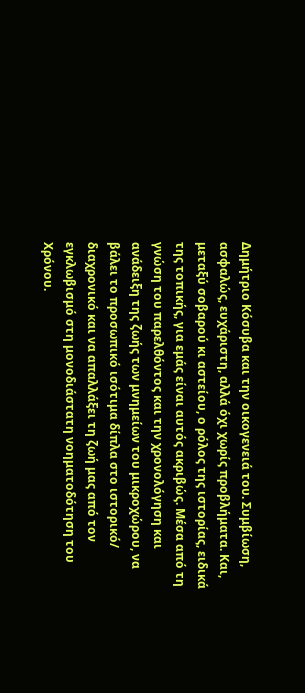Δημήτριο Κόσυβα και την οικογενειά του. Συμβίωση, ασφαλώς, ευχάριστη, αλλά όχι χωρίς προβλήματα. Και, μεταξύ σοβαρού κι αστείου, ο ρόλος της ιστορίας, ειδικά της τοπικής, για εμάς είναι αυτός ακριβώς. Μέσα από τη γνώση του παρελθόντος και την χρονολόγηση και ανάδειξη της ζωής των μνημείων του μικροχώρου, να βάλει το προσωπικό ισότιμα δίπλα στο ιστορικό/ διαχρονικό και να απαλλάξει τη ζωή μας από τον εγκλωβισμό στη μονοδιάστατη νοηματοδότηση του Χρόνου.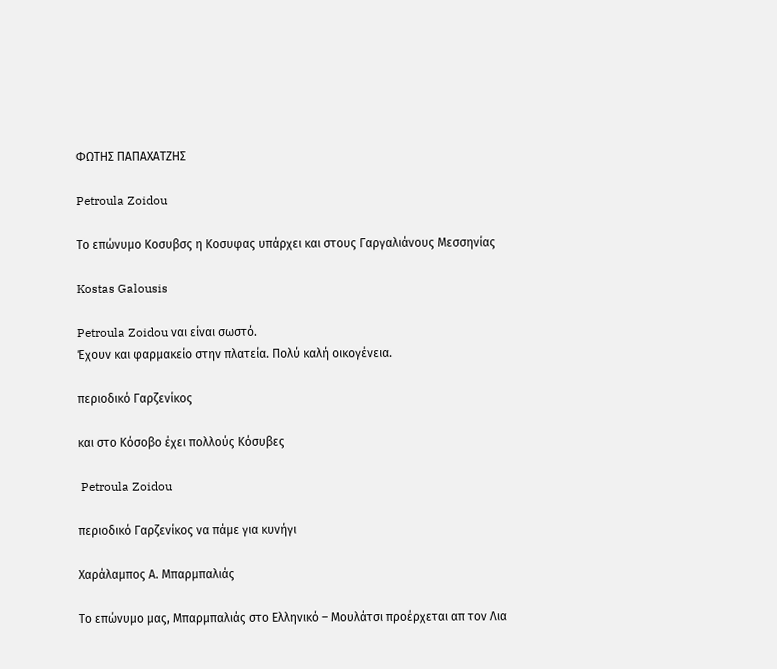ΦΩΤΗΣ ΠΑΠΑΧΑΤΖΗΣ

Petroula Zoidou

Το επώνυμο Κοσυβσς η Κοσυφας υπάρχει και στους Γαργαλιάνους Μεσσηνίας

Kostas Galousis

Petroula Zoidou ναι είναι σωστό.
Έχουν και φαρμακείο στην πλατεία. Πολύ καλή οικογένεια.

περιοδικό Γαρζενίκος

και στο Κόσοβο έχει πολλούς Κόσυβες

 Petroula Zoidou

περιοδικό Γαρζενίκος να πάμε για κυνήγι

Χαράλαμπος Α. Μπαρμπαλιάς

Το επώνυμο μας, Μπαρμπαλιάς στο Ελληνικό – Μουλάτσι προέρχεται απ τον Λια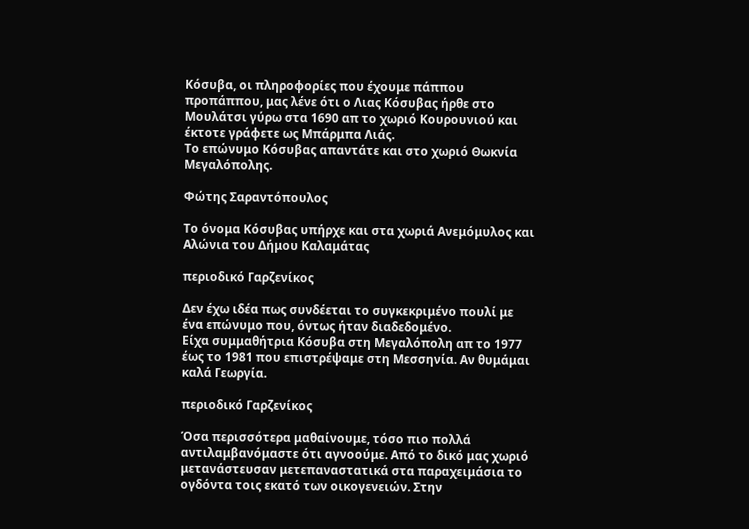Κόσυβα, οι πληροφορίες που έχουμε πάππου προπάππου, μας λένε ότι ο Λιας Κόσυβας ήρθε στο Μουλάτσι γύρω στα 1690 απ το χωριό Κουρουνιού και έκτοτε γράφετε ως Μπάρμπα Λιάς.
Το επώνυμο Κόσυβας απαντάτε και στο χωριό Θωκνία Μεγαλόπολης.

Φώτης Σαραντόπουλος

Το όνομα Κόσυβας υπήρχε και στα χωριά Ανεμόμυλος και Αλώνια του Δήμου Καλαμάτας

περιοδικό Γαρζενίκος

Δεν έχω ιδέα πως συνδέεται το συγκεκριμένο πουλί με ένα επώνυμο που, όντως ήταν διαδεδομένο.
Είχα συμμαθήτρια Κόσυβα στη Μεγαλόπολη απ το 1977 έως το 1981 που επιστρέψαμε στη Μεσσηνία. Αν θυμάμαι καλά Γεωργία.

περιοδικό Γαρζενίκος

Όσα περισσότερα μαθαίνουμε, τόσο πιο πολλά αντιλαμβανόμαστε ότι αγνοούμε. Από το δικό μας χωριό μετανάστευσαν μετεπαναστατικά στα παραχειμάσια το ογδόντα τοις εκατό των οικογενειών. Στην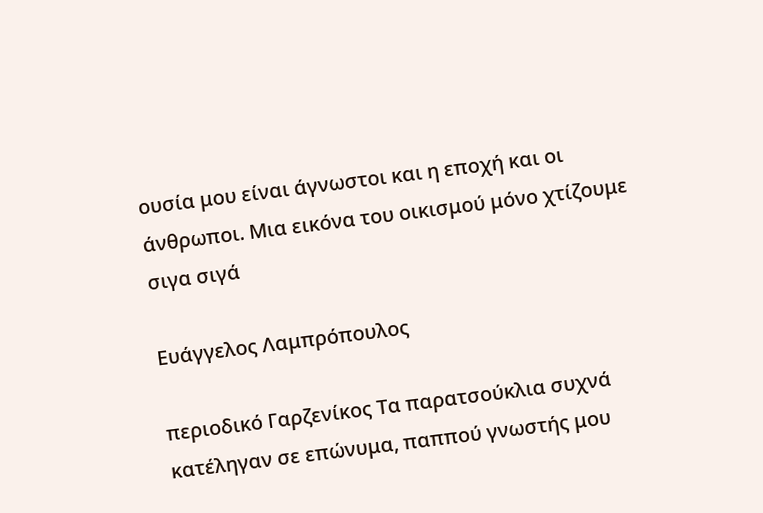ουσία μου είναι άγνωστοι και η εποχή και οι άνθρωποι. Μια εικόνα του οικισμού μόνο χτίζουμε σιγα σιγά

Ευάγγελος Λαμπρόπουλος

περιοδικό Γαρζενίκος Τα παρατσούκλια συχνά κατέληγαν σε επώνυμα, παππού γνωστής μου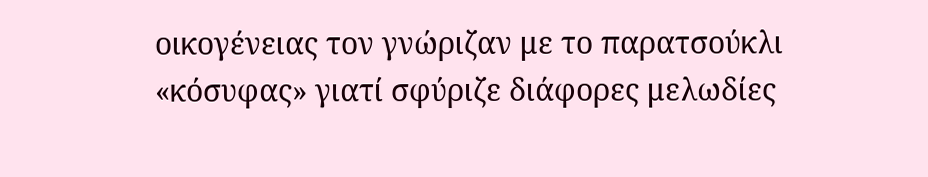οικογένειας τον γνώριζαν με το παρατσούκλι «κόσυφας» γιατί σφύριζε διάφορες μελωδίες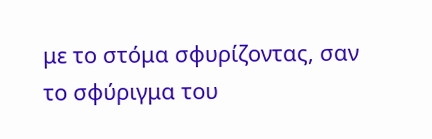με το στόμα σφυρίζοντας, σαν το σφύριγμα του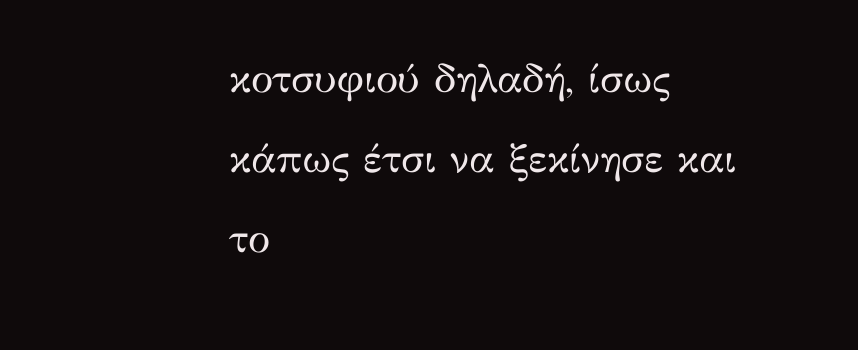κοτσυφιού δηλαδή, ίσως κάπως έτσι να ξεκίνησε και το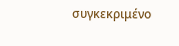συγκεκριμένο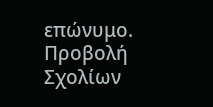επώνυμο.
Προβολή Σχολίων